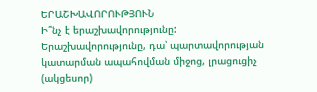ԵՐԱՇԽԱՎՈՐՈՒԹՅՈՒՆ
Ի՞նչ է երաշխավորությունը:
Երաշխավորությունը, դա՝ պարտավորության կատարման ապահովման միջոց, լրացուցիչ (ակցեսոր)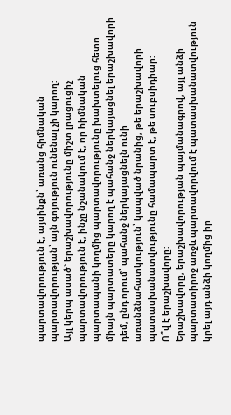պարտավորություն է, այսինքն՝ առանց հիմնական պարտավորության՝ այն գոյություն ունենալ չի կարող:
Այլ կերպ ասած` երաշխավորությունը միշտ լրացուցիչ պարտավորություն է, ինչը նշանակում է, որ hիմնական պարտապանի կողմից պարտավորությունը խախտելուց հետո միայն պարտատերը կարող է պահանջ ներկայացնել երաշխավորի դեմ, ընդ որում՝ պահանջ ներկայացնելն ունի առանձնահատկություն՝ կապված նրանից, թե երաշխավորի պատասխանատվությունը համապարտ է, թե սուբսիդիար:
Ո՞վ է երաշխավորը:
Երաշխավորը, երաշխավորության պայմանագրով, այլ անձի պարտատիրոջ առջև պարտավորվում է պատասխանատվություն կրել այդ անձի կողմից իր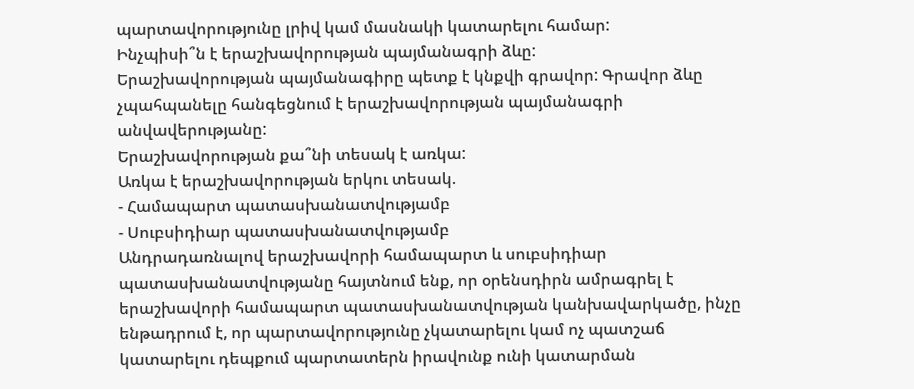պարտավորությունը լրիվ կամ մասնակի կատարելու համար:
Ինչպիսի՞ն է երաշխավորության պայմանագրի ձևը:
Երաշխավորության պայմանագիրը պետք է կնքվի գրավոր: Գրավոր ձևը չպահպանելը հանգեցնում է երաշխավորության պայմանագրի անվավերությանը:
Երաշխավորության քա՞նի տեսակ է առկա:
Առկա է երաշխավորության երկու տեսակ.
- Համապարտ պատասխանատվությամբ
- Սուբսիդիար պատասխանատվությամբ
Անդրադառնալով երաշխավորի համապարտ և սուբսիդիար պատասխանատվությանը հայտնում ենք, որ օրենսդիրն ամրագրել է երաշխավորի համապարտ պատասխանատվության կանխավարկածը, ինչը ենթադրում է, որ պարտավորությունը չկատարելու կամ ոչ պատշաճ կատարելու դեպքում պարտատերն իրավունք ունի կատարման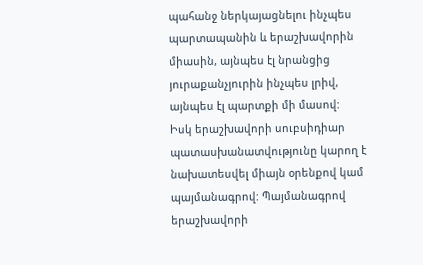պահանջ ներկայացնելու ինչպես պարտապանին և երաշխավորին միասին, այնպես էլ նրանցից յուրաքանչյուրին ինչպես լրիվ, այնպես էլ պարտքի մի մասով:
Իսկ երաշխավորի սուբսիդիար պատասխանատվությունը կարող է նախատեսվել միայն օրենքով կամ պայմանագրով: Պայմանագրով երաշխավորի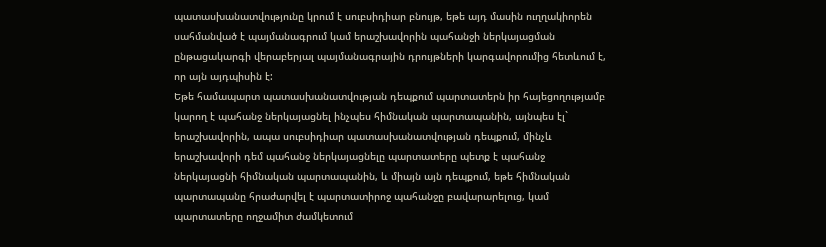պատասխանատվությունը կրում է սուբսիդիար բնույթ, եթե այդ մասին ուղղակիորեն սահմանված է պայմանագրում կամ երաշխավորին պահանջի ներկայացման ընթացակարգի վերաբերյալ պայմանագրային դրույթների կարգավորումից հետևում է, որ այն այդպիսին է:
Եթե համապարտ պատասխանատվության դեպքում պարտատերն իր հայեցողությամբ կարող է պահանջ ներկայացնել ինչպես հիմնական պարտապանին, այնպես էլ` երաշխավորին, ապա սուբսիդիար պատասխանատվության դեպքում, մինչև երաշխավորի դեմ պահանջ ներկայացնելը պարտատերը պետք է պահանջ ներկայացնի հիմնական պարտապանին, և միայն այն դեպքում, եթե հիմնական պարտապանը հրաժարվել է պարտատիրոջ պահանջը բավարարելուց, կամ պարտատերը ողջամիտ ժամկետում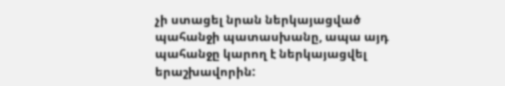չի ստացել նրան ներկայացված պահանջի պատասխանը, ապա այդ պահանջը կարող է ներկայացվել երաշխավորին: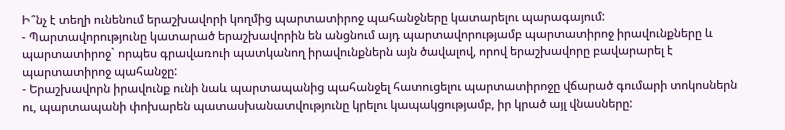Ի՞նչ է տեղի ունենում երաշխավորի կողմից պարտատիրոջ պահանջները կատարելու պարագայում:
- Պարտավորությունը կատարած երաշխավորին են անցնում այդ պարտավորությամբ պարտատիրոջ իրավունքները և պարտատիրոջ` որպես գրավառուի պատկանող իրավունքներն այն ծավալով, որով երաշխավորը բավարարել է պարտատիրոջ պահանջը:
- Երաշխավորն իրավունք ունի նաև պարտապանից պահանջել հատուցելու պարտատիրոջը վճարած գումարի տոկոսներն ու, պարտապանի փոխարեն պատասխանատվությունը կրելու կապակցությամբ, իր կրած այլ վնասները: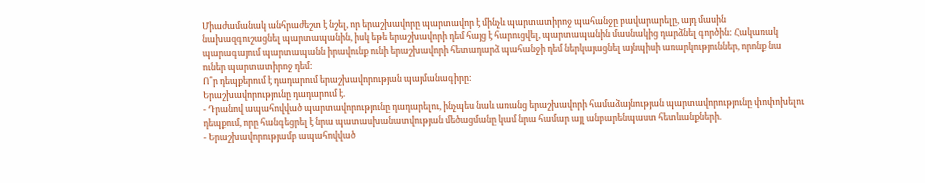Միաժամանակ անհրաժեշտ է նշել, որ երաշխավորը պարտավոր է մինչև պարտատիրոջ պահանջը բավարարելը, այդ մասին նախազգուշացնել պարտապանին, իսկ եթե երաշխավորի դեմ հայց է հարուցվել, պարտապանին մասնակից դարձնել գործին: Հակառակ պարագայում պարտապանն իրավունք ունի երաշխավորի հետադարձ պահանջի դեմ ներկայացնել այնպիսի առարկություններ, որոնք նա ուներ պարտատիրոջ դեմ:
Ո՞ր դեպքերում է դադարում երաշխավորության պայմանագիրը:
Երաշխավորությունը դադարում է.
- Դրանով ապահովված պարտավորությունը դադարելու, ինչպես նաև առանց երաշխավորի համաձայնության պարտավորությունը փոփոխելու դեպքում, որը հանգեցրել է նրա պատասխանատվության մեծացմանը կամ նրա համար այլ անբարենպաստ հետևանքների.
- Երաշխավորությամբ ապահովված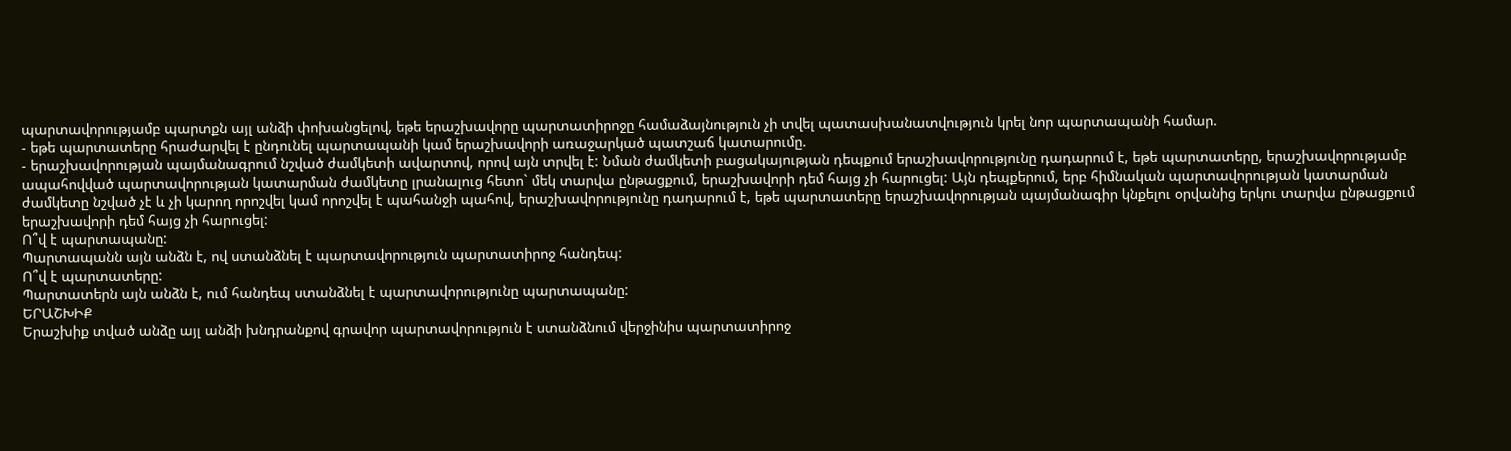պարտավորությամբ պարտքն այլ անձի փոխանցելով, եթե երաշխավորը պարտատիրոջը համաձայնություն չի տվել պատասխանատվություն կրել նոր պարտապանի համար.
- եթե պարտատերը հրաժարվել է ընդունել պարտապանի կամ երաշխավորի առաջարկած պատշաճ կատարումը.
- երաշխավորության պայմանագրում նշված ժամկետի ավարտով, որով այն տրվել է: Նման ժամկետի բացակայության դեպքում երաշխավորությունը դադարում է, եթե պարտատերը, երաշխավորությամբ ապահովված պարտավորության կատարման ժամկետը լրանալուց հետո` մեկ տարվա ընթացքում, երաշխավորի դեմ հայց չի հարուցել: Այն դեպքերում, երբ հիմնական պարտավորության կատարման ժամկետը նշված չէ և չի կարող որոշվել կամ որոշվել է պահանջի պահով, երաշխավորությունը դադարում է, եթե պարտատերը երաշխավորության պայմանագիր կնքելու օրվանից երկու տարվա ընթացքում երաշխավորի դեմ հայց չի հարուցել:
Ո՞վ է պարտապանը:
Պարտապանն այն անձն է, ով ստանձնել է պարտավորություն պարտատիրոջ հանդեպ:
Ո՞վ է պարտատերը:
Պարտատերն այն անձն է, ում հանդեպ ստանձնել է պարտավորությունը պարտապանը:
ԵՐԱՇԽԻՔ
Երաշխիք տված անձը այլ անձի խնդրանքով գրավոր պարտավորություն է ստանձնում վերջինիս պարտատիրոջ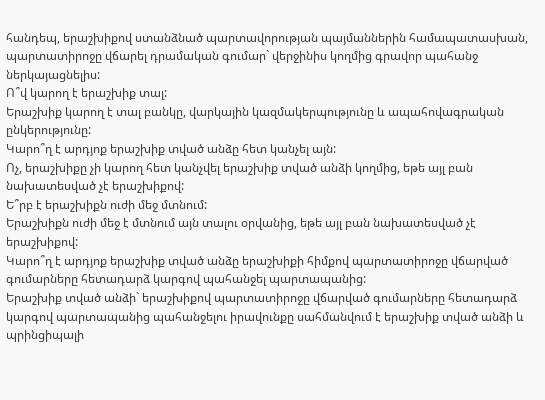հանդեպ, երաշխիքով ստանձնած պարտավորության պայմաններին համապատասխան, պարտատիրոջը վճարել դրամական գումար` վերջինիս կողմից գրավոր պահանջ ներկայացնելիս:
Ո՞վ կարող է երաշխիք տալ:
Երաշխիք կարող է տալ բանկը, վարկային կազմակերպությունը և ապահովագրական ընկերությունը:
Կարո՞ղ է արդյոք երաշխիք տված անձը հետ կանչել այն:
Ոչ, երաշխիքը չի կարող հետ կանչվել երաշխիք տված անձի կողմից, եթե այլ բան նախատեսված չէ երաշխիքով:
Ե՞րբ է երաշխիքն ուժի մեջ մտնում:
Երաշխիքն ուժի մեջ է մտնում այն տալու օրվանից, եթե այլ բան նախատեսված չէ երաշխիքով:
Կարո՞ղ է արդյոք երաշխիք տված անձը երաշխիքի հիմքով պարտատիրոջը վճարված գումարները հետադարձ կարգով պահանջել պարտապանից:
Երաշխիք տված անձի` երաշխիքով պարտատիրոջը վճարված գումարները հետադարձ կարգով պարտապանից պահանջելու իրավունքը սահմանվում է երաշխիք տված անձի և պրինցիպալի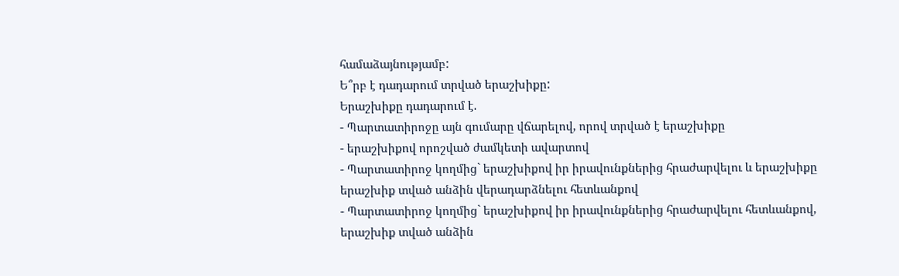համաձայնությամբ:
Ե՞րբ է դադարում տրված երաշխիքը:
Երաշխիքը դադարում է.
- Պարտատիրոջը այն գումարը վճարելով, որով տրված է երաշխիքը
- երաշխիքով որոշված ժամկետի ավարտով
- Պարտատիրոջ կողմից` երաշխիքով իր իրավունքներից հրաժարվելու և երաշխիքը երաշխիք տված անձին վերադարձնելու հետևանքով
- Պարտատիրոջ կողմից` երաշխիքով իր իրավունքներից հրաժարվելու հետևանքով, երաշխիք տված անձին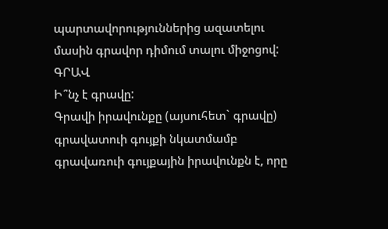պարտավորություններից ազատելու մասին գրավոր դիմում տալու միջոցով:
ԳՐԱՎ
Ի՞նչ է գրավը:
Գրավի իրավունքը (այսուհետ` գրավը) գրավատուի գույքի նկատմամբ գրավառուի գույքային իրավունքն է, որը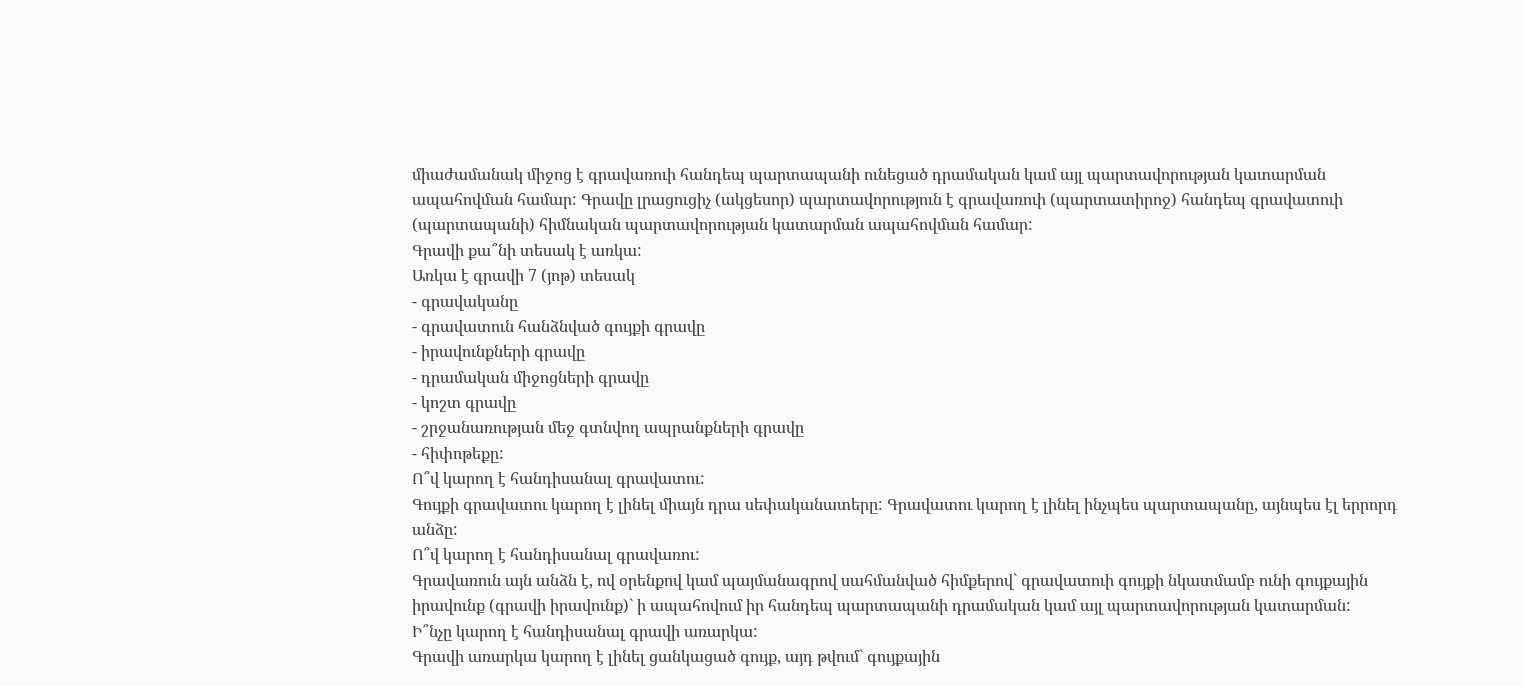միաժամանակ միջոց է գրավառուի հանդեպ պարտապանի ունեցած դրամական կամ այլ պարտավորության կատարման ապահովման համար: Գրավը լրացուցիչ (ակցեսոր) պարտավորություն է գրավառուի (պարտատիրոջ) հանդեպ գրավատուի (պարտապանի) հիմնական պարտավորության կատարման ապահովման համար:
Գրավի քա՞նի տեսակ է առկա:
Առկա է գրավի 7 (յոթ) տեսակ
- գրավականը
- գրավատուն հանձնված գույքի գրավը
- իրավունքների գրավը
- դրամական միջոցների գրավը
- կոշտ գրավը
- շրջանառության մեջ գտնվող ապրանքների գրավը
- հիփոթեքը:
Ո՞վ կարող է հանդիսանալ գրավատու:
Գույքի գրավատու կարող է լինել միայն դրա սեփականատերը: Գրավատու կարող է լինել ինչպես պարտապանը, այնպես էլ երրորդ անձը:
Ո՞վ կարող է հանդիսանալ գրավառու:
Գրավառուն այն անձն է, ով օրենքով կամ պայմանագրով սահմանված հիմքերով` գրավատուի գույքի նկատմամբ ունի գույքային իրավունք (գրավի իրավունք)` ի ապահովում իր հանդեպ պարտապանի դրամական կամ այլ պարտավորության կատարման:
Ի՞նչը կարող է հանդիսանալ գրավի առարկա:
Գրավի առարկա կարող է լինել ցանկացած գույք, այդ թվում` գույքային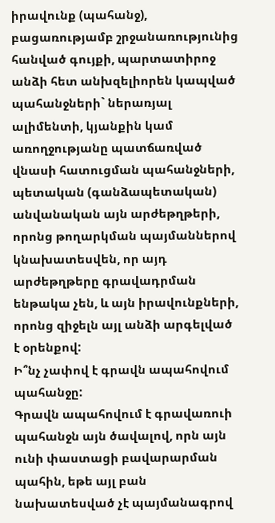իրավունք (պահանջ), բացառությամբ շրջանառությունից հանված գույքի, պարտատիրոջ անձի հետ անխզելիորեն կապված պահանջների` ներառյալ ալիմենտի, կյանքին կամ առողջությանը պատճառված վնասի հատուցման պահանջների, պետական (գանձապետական) անվանական այն արժեթղթերի, որոնց թողարկման պայմաններով կնախատեսվեն, որ այդ արժեթղթերը գրավադրման ենթակա չեն, և այն իրավունքների, որոնց զիջելն այլ անձի արգելված է օրենքով:
Ի՞նչ չափով է գրավն ապահովում պահանջը:
Գրավն ապահովում է գրավառուի պահանջն այն ծավալով, որն այն ունի փաստացի բավարարման պահին, եթե այլ բան նախատեսված չէ պայմանագրով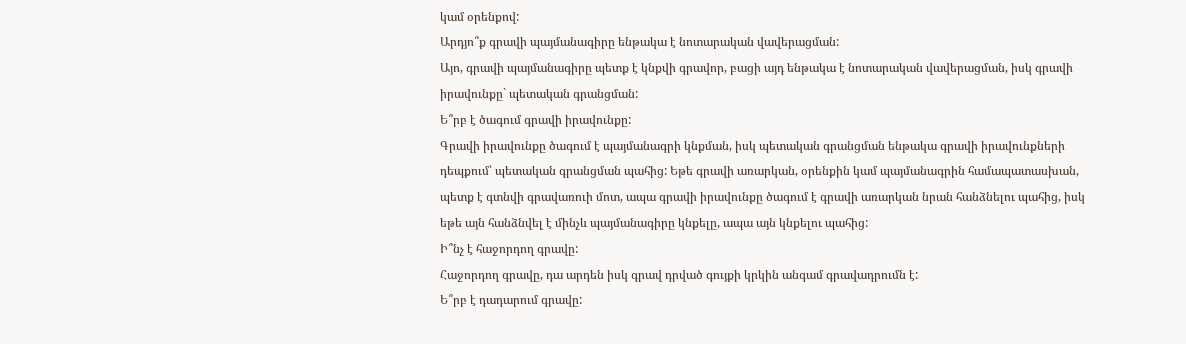կամ օրենքով:
Արդյո՞ք գրավի պայմանագիրը ենթակա է նոտարական վավերացման:
Այո, գրավի պայմանագիրը պետք է կնքվի գրավոր, բացի այդ ենթակա է նոտարական վավերացման, իսկ գրավի իրավունքը` պետական գրանցման:
Ե՞րբ է ծագում գրավի իրավունքը:
Գրավի իրավունքը ծագում է պայմանագրի կնքման, իսկ պետական գրանցման ենթակա գրավի իրավունքների դեպքում՝ պետական գրանցման պահից: Եթե գրավի առարկան, օրենքին կամ պայմանագրին համապատասխան, պետք է գտնվի գրավառուի մոտ, ապա գրավի իրավունքը ծագում է գրավի առարկան նրան հանձնելու պահից, իսկ եթե այն հանձնվել է մինչև պայմանագիրը կնքելը, ապա այն կնքելու պահից:
Ի՞նչ է հաջորդող գրավը:
Հաջորդող գրավը, դա արդեն իսկ գրավ դրված գույքի կրկին անգամ գրավադրումն է:
Ե՞րբ է դադարում գրավը: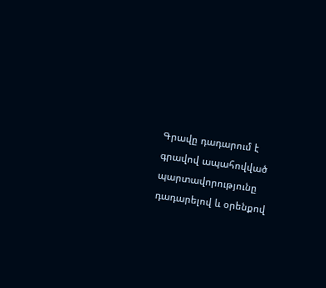Գրավը դադարում է գրավով ապահովված պարտավորությունը դադարելով և օրենքով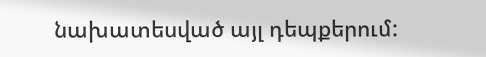նախատեսված այլ դեպքերում: